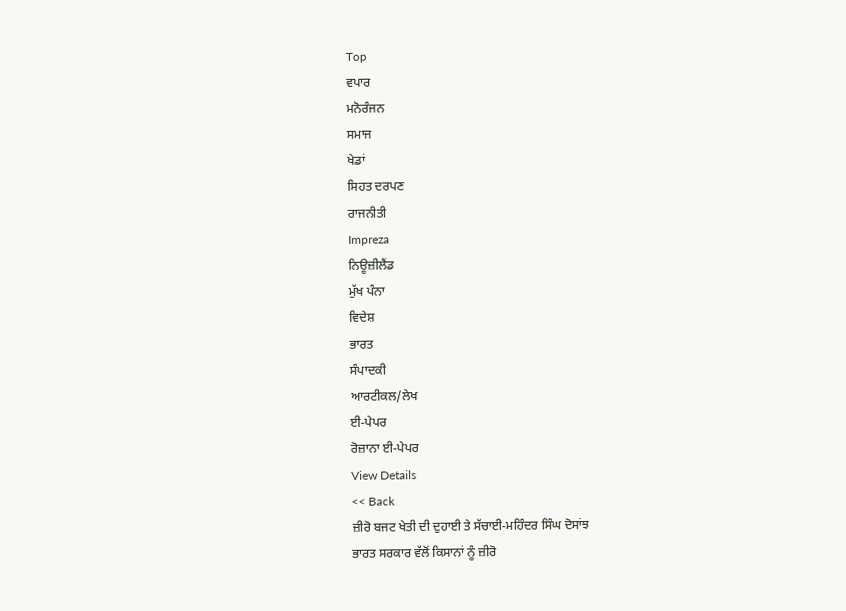Top
ਵਪਾਰ
ਮਨੋਰੰਜਨ
ਸਮਾਜ
ਖੇਡਾਂ
ਸਿਹਤ ਦਰਪਣ
ਰਾਜਨੀਤੀ
Impreza
ਨਿਊਜ਼ੀਲੈਂਡ
ਮੁੱਖ ਪੰਨਾ
ਵਿਦੇਸ਼
ਭਾਰਤ
ਸੰਪਾਦਕੀ
ਆਰਟੀਕਲ/ਲੇਖ
ਈ-ਪੇਪਰ
ਰੋਜ਼ਾਨਾ ਈ-ਪੇਪਰ
View Details
<< Back
ਜ਼ੀਰੋ ਬਜਟ ਖੇਤੀ ਦੀ ਦੁਹਾਈ ਤੇ ਸੱਚਾਈ-ਮਹਿੰਦਰ ਸਿੰਘ ਦੋਸਾਂਝ
ਭਾਰਤ ਸਰਕਾਰ ਵੱਲੋਂ ਕਿਸਾਨਾਂ ਨੂੰ ਜ਼ੀਰੋ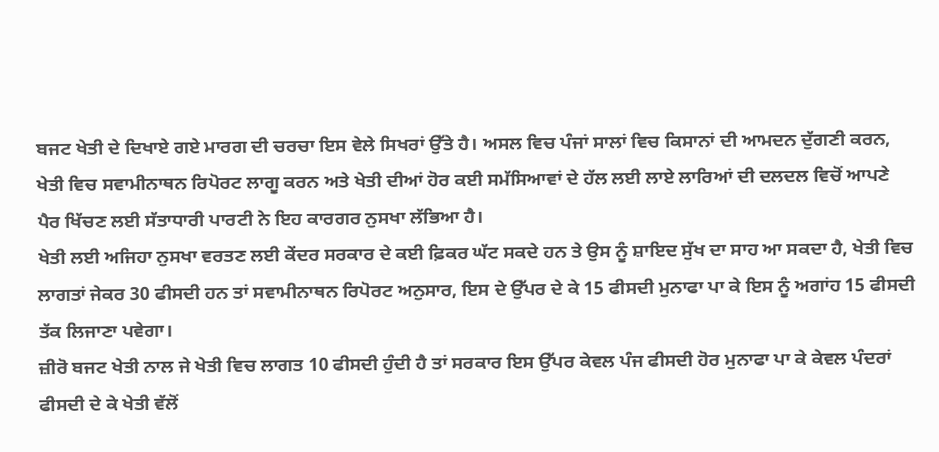ਬਜਟ ਖੇਤੀ ਦੇ ਦਿਖਾਏ ਗਏ ਮਾਰਗ ਦੀ ਚਰਚਾ ਇਸ ਵੇਲੇ ਸਿਖਰਾਂ ਉੱਤੇ ਹੈ। ਅਸਲ ਵਿਚ ਪੰਜਾਂ ਸਾਲਾਂ ਵਿਚ ਕਿਸਾਨਾਂ ਦੀ ਆਮਦਨ ਦੁੱਗਣੀ ਕਰਨ, ਖੇਤੀ ਵਿਚ ਸਵਾਮੀਨਾਥਨ ਰਿਪੋਰਟ ਲਾਗੂ ਕਰਨ ਅਤੇ ਖੇਤੀ ਦੀਆਂ ਹੋਰ ਕਈ ਸਮੱਸਿਆਵਾਂ ਦੇ ਹੱਲ ਲਈ ਲਾਏ ਲਾਰਿਆਂ ਦੀ ਦਲਦਲ ਵਿਚੋਂ ਆਪਣੇ ਪੈਰ ਖਿੱਚਣ ਲਈ ਸੱਤਾਧਾਰੀ ਪਾਰਟੀ ਨੇ ਇਹ ਕਾਰਗਰ ਨੁਸਖਾ ਲੱਭਿਆ ਹੈ।
ਖੇਤੀ ਲਈ ਅਜਿਹਾ ਨੁਸਖਾ ਵਰਤਣ ਲਈ ਕੇਂਦਰ ਸਰਕਾਰ ਦੇ ਕਈ ਫ਼ਿਕਰ ਘੱਟ ਸਕਦੇ ਹਨ ਤੇ ਉਸ ਨੂੰ ਸ਼ਾਇਦ ਸੁੱਖ ਦਾ ਸਾਹ ਆ ਸਕਦਾ ਹੈ, ਖੇਤੀ ਵਿਚ ਲਾਗਤਾਂ ਜੇਕਰ 30 ਫੀਸਦੀ ਹਨ ਤਾਂ ਸਵਾਮੀਨਾਥਨ ਰਿਪੋਰਟ ਅਨੁਸਾਰ, ਇਸ ਦੇ ਉੱਪਰ ਦੇ ਕੇ 15 ਫੀਸਦੀ ਮੁਨਾਫਾ ਪਾ ਕੇ ਇਸ ਨੂੰ ਅਗਾਂਹ 15 ਫੀਸਦੀ ਤੱਕ ਲਿਜਾਣਾ ਪਵੇਗਾ।
ਜ਼ੀਰੋ ਬਜਟ ਖੇਤੀ ਨਾਲ ਜੇ ਖੇਤੀ ਵਿਚ ਲਾਗਤ 10 ਫੀਸਦੀ ਹੁੰਦੀ ਹੈ ਤਾਂ ਸਰਕਾਰ ਇਸ ਉੱਪਰ ਕੇਵਲ ਪੰਜ ਫੀਸਦੀ ਹੋਰ ਮੁਨਾਫਾ ਪਾ ਕੇ ਕੇਵਲ ਪੰਦਰਾਂ ਫੀਸਦੀ ਦੇ ਕੇ ਖੇਤੀ ਵੱਲੋਂ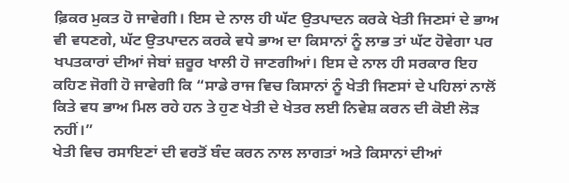ਫ਼ਿਕਰ ਮੁਕਤ ਹੋ ਜਾਵੇਗੀ। ਇਸ ਦੇ ਨਾਲ ਹੀ ਘੱਟ ਉਤਪਾਦਨ ਕਰਕੇ ਖੇਤੀ ਜਿਣਸਾਂ ਦੇ ਭਾਅ ਵੀ ਵਧਣਗੇ, ਘੱਟ ਉਤਪਾਦਨ ਕਰਕੇ ਵਧੇ ਭਾਅ ਦਾ ਕਿਸਾਨਾਂ ਨੂੰ ਲਾਭ ਤਾਂ ਘੱਟ ਹੋਵੇਗਾ ਪਰ ਖਪਤਕਾਰਾਂ ਦੀਆਂ ਜੇਬਾਂ ਜ਼ਰੂਰ ਖਾਲੀ ਹੋ ਜਾਣਗੀਆਂ। ਇਸ ਦੇ ਨਾਲ ਹੀ ਸਰਕਾਰ ਇਹ ਕਹਿਣ ਜੋਗੀ ਹੋ ਜਾਵੇਗੀ ਕਿ “ਸਾਡੇ ਰਾਜ ਵਿਚ ਕਿਸਾਨਾਂ ਨੂੰ ਖੇਤੀ ਜਿਣਸਾਂ ਦੇ ਪਹਿਲਾਂ ਨਾਲੋਂ ਕਿਤੇ ਵਧ ਭਾਅ ਮਿਲ ਰਹੇ ਹਨ ਤੇ ਹੁਣ ਖੇਤੀ ਦੇ ਖੇਤਰ ਲਈ ਨਿਵੇਸ਼ ਕਰਨ ਦੀ ਕੋਈ ਲੋੜ ਨਹੀਂ।”
ਖੇਤੀ ਵਿਚ ਰਸਾਇਣਾਂ ਦੀ ਵਰਤੋਂ ਬੰਦ ਕਰਨ ਨਾਲ ਲਾਗਤਾਂ ਅਤੇ ਕਿਸਾਨਾਂ ਦੀਆਂ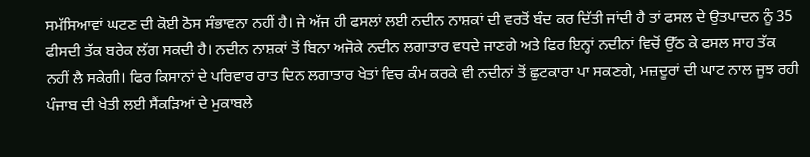ਸਮੱਸਿਆਵਾਂ ਘਟਣ ਦੀ ਕੋਈ ਠੋਸ ਸੰਭਾਵਨਾ ਨਹੀਂ ਹੈ। ਜੇ ਅੱਜ ਹੀ ਫਸਲਾਂ ਲਈ ਨਦੀਨ ਨਾਸ਼ਕਾਂ ਦੀ ਵਰਤੋਂ ਬੰਦ ਕਰ ਦਿੱਤੀ ਜਾਂਦੀ ਹੈ ਤਾਂ ਫਸਲ ਦੇ ਉਤਪਾਦਨ ਨੂੰ 35 ਫੀਸਦੀ ਤੱਕ ਬਰੇਕ ਲੱਗ ਸਕਦੀ ਹੈ। ਨਦੀਨ ਨਾਸ਼ਕਾਂ ਤੋਂ ਬਿਨਾ ਅਜੋਕੇ ਨਦੀਨ ਲਗਾਤਾਰ ਵਧਦੇ ਜਾਣਗੇ ਅਤੇ ਫਿਰ ਇਨ੍ਹਾਂ ਨਦੀਨਾਂ ਵਿਚੋਂ ਉੱਠ ਕੇ ਫਸਲ ਸਾਹ ਤੱਕ ਨਹੀਂ ਲੈ ਸਕੇਗੀ। ਫਿਰ ਕਿਸਾਨਾਂ ਦੇ ਪਰਿਵਾਰ ਰਾਤ ਦਿਨ ਲਗਾਤਾਰ ਖੇਤਾਂ ਵਿਚ ਕੰਮ ਕਰਕੇ ਵੀ ਨਦੀਨਾਂ ਤੋਂ ਛੁਟਕਾਰਾ ਪਾ ਸਕਣਗੇ, ਮਜ਼ਦੂਰਾਂ ਦੀ ਘਾਟ ਨਾਲ ਜੂਝ ਰਹੀ ਪੰਜਾਬ ਦੀ ਖੇਤੀ ਲਈ ਸੈਂਕੜਿਆਂ ਦੇ ਮੁਕਾਬਲੇ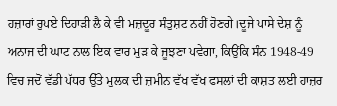ਹਜ਼ਾਰਾਂ ਰੁਪਏ ਦਿਹਾੜੀ ਲੈ ਕੇ ਵੀ ਮਜ਼ਦੂਰ ਸੰਤੁਸ਼ਟ ਨਹੀਂ ਹੋਣਗੇ।ਦੂਜੇ ਪਾਸੇ ਦੇਸ਼ ਨੂੰ ਅਨਾਜ ਦੀ ਘਾਟ ਨਾਲ ਇਕ ਵਾਰ ਮੁੜ ਕੇ ਜੂਝਣਾ ਪਵੇਗਾ, ਕਿਉਂਕਿ ਸੰਨ 1948-49 ਵਿਚ ਜਦੋਂ ਵੱਡੀ ਪੱਧਰ ਉੱਤੇ ਮੁਲਕ ਦੀ ਜ਼ਮੀਨ ਵੱਖ ਵੱਖ ਫਸਲਾਂ ਦੀ ਕਾਸ਼ਤ ਲਈ ਹਾਜ਼ਰ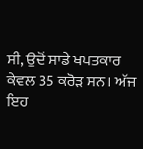ਸੀ, ਉਦੋਂ ਸਾਡੇ ਖਪਤਕਾਰ ਕੇਵਲ 35 ਕਰੋੜ ਸਨ। ਅੱਜ ਇਹ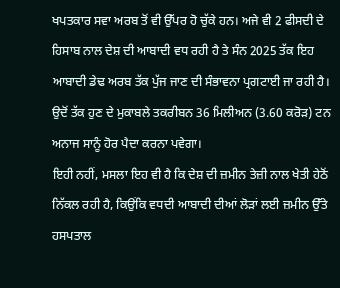ਖਪਤਕਾਰ ਸਵਾ ਅਰਬ ਤੋਂ ਵੀ ਉੱਪਰ ਹੋ ਚੁੱਕੇ ਹਨ। ਅਜੇ ਵੀ 2 ਫੀਸਦੀ ਦੇ ਹਿਸਾਬ ਨਾਲ ਦੇਸ਼ ਦੀ ਆਬਾਦੀ ਵਧ ਰਹੀ ਹੈ ਤੇ ਸੰਨ 2025 ਤੱਕ ਇਹ ਆਬਾਦੀ ਡੇਢ ਅਰਬ ਤੱਕ ਪੁੱਜ ਜਾਣ ਦੀ ਸੰਭਾਵਨਾ ਪ੍ਰਗਟਾਈ ਜਾ ਰਹੀ ਹੈ। ਉਦੋਂ ਤੱਕ ਹੁਣ ਦੇ ਮੁਕਾਬਲੇ ਤਕਰੀਬਨ 36 ਮਿਲੀਅਨ (3.60 ਕਰੋੜ) ਟਨ ਅਨਾਜ ਸਾਨੂੰ ਹੋਰ ਪੈਦਾ ਕਰਨਾ ਪਵੇਗਾ।
ਇਹੀ ਨਹੀਂ, ਮਸਲਾ ਇਹ ਵੀ ਹੈ ਕਿ ਦੇਸ਼ ਦੀ ਜ਼ਮੀਨ ਤੇਜ਼ੀ ਨਾਲ ਖੇਤੀ ਹੇਠੋਂ ਨਿੱਕਲ ਰਹੀ ਹੈ, ਕਿਉਂਕਿ ਵਧਦੀ ਆਬਾਦੀ ਦੀਆਂ ਲੋੜਾਂ ਲਈ ਜ਼ਮੀਨ ਉੱਤੇ ਹਸਪਤਾਲ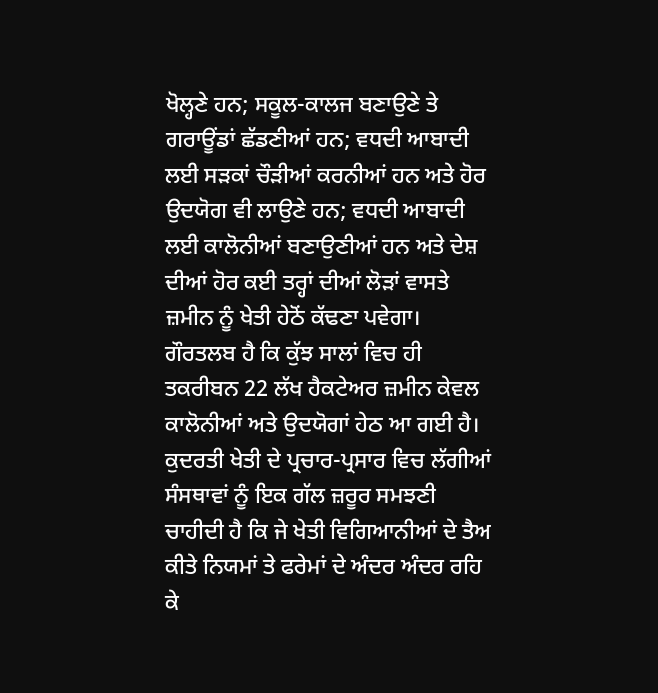ਖੋਲ੍ਹਣੇ ਹਨ; ਸਕੂਲ-ਕਾਲਜ ਬਣਾਉਣੇ ਤੇ ਗਰਾਊਂਡਾਂ ਛੱਡਣੀਆਂ ਹਨ; ਵਧਦੀ ਆਬਾਦੀ ਲਈ ਸੜਕਾਂ ਚੌੜੀਆਂ ਕਰਨੀਆਂ ਹਨ ਅਤੇ ਹੋਰ ਉਦਯੋਗ ਵੀ ਲਾਉਣੇ ਹਨ; ਵਧਦੀ ਆਬਾਦੀ ਲਈ ਕਾਲੋਨੀਆਂ ਬਣਾਉਣੀਆਂ ਹਨ ਅਤੇ ਦੇਸ਼ ਦੀਆਂ ਹੋਰ ਕਈ ਤਰ੍ਹਾਂ ਦੀਆਂ ਲੋੜਾਂ ਵਾਸਤੇ ਜ਼ਮੀਨ ਨੂੰ ਖੇਤੀ ਹੇਠੋਂ ਕੱਢਣਾ ਪਵੇਗਾ। ਗੌਰਤਲਬ ਹੈ ਕਿ ਕੁੱਝ ਸਾਲਾਂ ਵਿਚ ਹੀ ਤਕਰੀਬਨ 22 ਲੱਖ ਹੈਕਟੇਅਰ ਜ਼ਮੀਨ ਕੇਵਲ ਕਾਲੋਨੀਆਂ ਅਤੇ ਉਦਯੋਗਾਂ ਹੇਠ ਆ ਗਈ ਹੈ।
ਕੁਦਰਤੀ ਖੇਤੀ ਦੇ ਪ੍ਰਚਾਰ-ਪ੍ਰਸਾਰ ਵਿਚ ਲੱਗੀਆਂ ਸੰਸਥਾਵਾਂ ਨੂੰ ਇਕ ਗੱਲ ਜ਼ਰੂਰ ਸਮਝਣੀ ਚਾਹੀਦੀ ਹੈ ਕਿ ਜੇ ਖੇਤੀ ਵਿਗਿਆਨੀਆਂ ਦੇ ਤੈਅ ਕੀਤੇ ਨਿਯਮਾਂ ਤੇ ਫਰੇਮਾਂ ਦੇ ਅੰਦਰ ਅੰਦਰ ਰਹਿ ਕੇ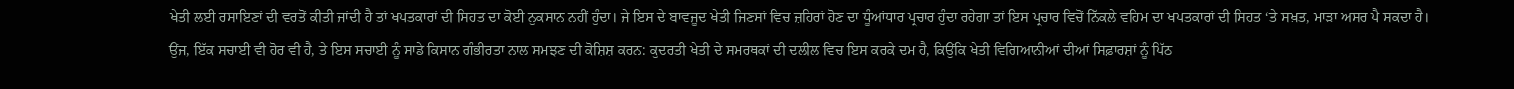ਖੇਤੀ ਲਈ ਰਸਾਇਣਾਂ ਦੀ ਵਰਤੋਂ ਕੀਤੀ ਜਾਂਦੀ ਹੈ ਤਾਂ ਖਪਤਕਾਰਾਂ ਦੀ ਸਿਹਤ ਦਾ ਕੋਈ ਨੁਕਸਾਨ ਨਹੀਂ ਹੁੰਦਾ। ਜੇ ਇਸ ਦੇ ਬਾਵਜੂਦ ਖੇਤੀ ਜਿਣਸਾਂ ਵਿਚ ਜ਼ਹਿਰਾਂ ਹੋਣ ਦਾ ਧੂੰਆਂਧਾਰ ਪ੍ਰਚਾਰ ਹੁੰਦਾ ਰਹੇਗਾ ਤਾਂ ਇਸ ਪ੍ਰਚਾਰ ਵਿਚੋਂ ਨਿੱਕਲੇ ਵਹਿਮ ਦਾ ਖਪਤਕਾਰਾਂ ਦੀ ਸਿਹਤ ‘ਤੇ ਸਖ਼ਤ, ਮਾੜਾ ਅਸਰ ਪੈ ਸਕਦਾ ਹੈ।
ਉਂਜ, ਇੱਕ ਸਚਾਈ ਵੀ ਹੋਰ ਵੀ ਹੈ, ਤੇ ਇਸ ਸਚਾਈ ਨੂੰ ਸਾਡੇ ਕਿਸਾਨ ਗੰਭੀਰਤਾ ਨਾਲ ਸਮਝਣ ਦੀ ਕੋਸ਼ਿਸ਼ ਕਰਨ: ਕੁਦਰਤੀ ਖੇਤੀ ਦੇ ਸਮਰਥਕਾਂ ਦੀ ਦਲੀਲ ਵਿਚ ਇਸ ਕਰਕੇ ਦਮ ਹੈ, ਕਿਉਂਕਿ ਖੇਤੀ ਵਿਗਿਆਨੀਆਂ ਦੀਆਂ ਸਿਫ਼ਾਰਸ਼ਾਂ ਨੂੰ ਪਿੱਠ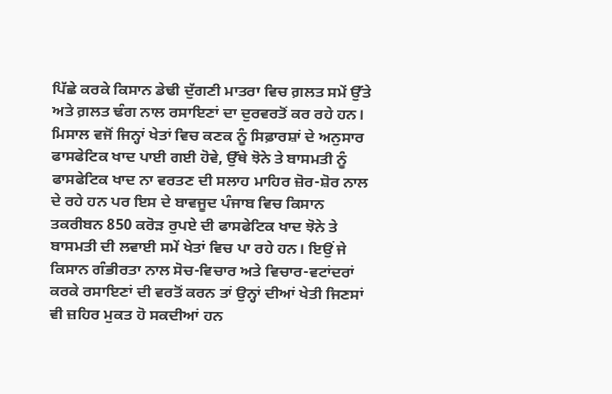ਪਿੱਛੇ ਕਰਕੇ ਕਿਸਾਨ ਡੇਢੀ ਦੁੱਗਣੀ ਮਾਤਰਾ ਵਿਚ ਗ਼ਲਤ ਸਮੇਂ ਉੱਤੇ ਅਤੇ ਗ਼ਲਤ ਢੰਗ ਨਾਲ ਰਸਾਇਣਾਂ ਦਾ ਦੁਰਵਰਤੋਂ ਕਰ ਰਹੇ ਹਨ। ਮਿਸਾਲ ਵਜੋਂ ਜਿਨ੍ਹਾਂ ਖੇਤਾਂ ਵਿਚ ਕਣਕ ਨੂੰ ਸਿਫ਼ਾਰਸ਼ਾਂ ਦੇ ਅਨੁਸਾਰ ਫਾਸਫੇਟਿਕ ਖਾਦ ਪਾਈ ਗਈ ਹੋਵੇ, ਉੱਥੇ ਝੋਨੇ ਤੇ ਬਾਸਮਤੀ ਨੂੰ ਫਾਸਫੇਟਿਕ ਖਾਦ ਨਾ ਵਰਤਣ ਦੀ ਸਲਾਹ ਮਾਹਿਰ ਜ਼ੋਰ-ਸ਼ੋਰ ਨਾਲ ਦੇ ਰਹੇ ਹਨ ਪਰ ਇਸ ਦੇ ਬਾਵਜੂਦ ਪੰਜਾਬ ਵਿਚ ਕਿਸਾਨ ਤਕਰੀਬਨ 850 ਕਰੋੜ ਰੁਪਏ ਦੀ ਫਾਸਫੇਟਿਕ ਖਾਦ ਝੋਨੇ ਤੇ ਬਾਸਮਤੀ ਦੀ ਲਵਾਈ ਸਮੇਂ ਖੇਤਾਂ ਵਿਚ ਪਾ ਰਹੇ ਹਨ। ਇਉਂ ਜੇ ਕਿਸਾਨ ਗੰਭੀਰਤਾ ਨਾਲ ਸੋਚ-ਵਿਚਾਰ ਅਤੇ ਵਿਚਾਰ-ਵਟਾਂਦਰਾਂ ਕਰਕੇ ਰਸਾਇਣਾਂ ਦੀ ਵਰਤੋਂ ਕਰਨ ਤਾਂ ਉਨ੍ਹਾਂ ਦੀਆਂ ਖੇਤੀ ਜਿਣਸਾਂ ਵੀ ਜ਼ਹਿਰ ਮੁਕਤ ਹੋ ਸਕਦੀਆਂ ਹਨ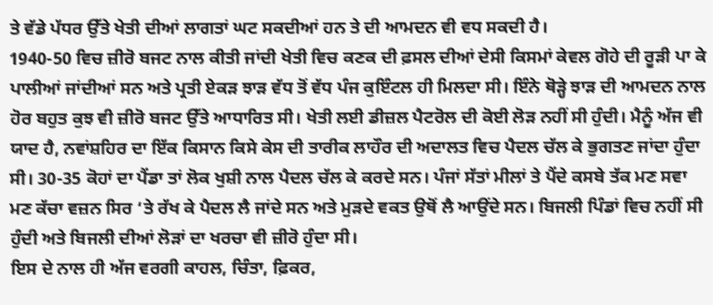ਤੇ ਵੱਡੇ ਪੱਧਰ ਉੱਤੇ ਖੇਤੀ ਦੀਆਂ ਲਾਗਤਾਂ ਘਟ ਸਕਦੀਆਂ ਹਨ ਤੇ ਦੀ ਆਮਦਨ ਵੀ ਵਧ ਸਕਦੀ ਹੈ।
1940-50 ਵਿਚ ਜ਼ੀਰੋ ਬਜਟ ਨਾਲ ਕੀਤੀ ਜਾਂਦੀ ਖੇਤੀ ਵਿਚ ਕਣਕ ਦੀ ਫ਼ਸਲ ਦੀਆਂ ਦੇਸੀ ਕਿਸਮਾਂ ਕੇਵਲ ਗੋਹੇ ਦੀ ਰੂੜੀ ਪਾ ਕੇ ਪਾਲੀਆਂ ਜਾਂਦੀਆਂ ਸਨ ਅਤੇ ਪ੍ਰਤੀ ਏਕੜ ਝਾੜ ਵੱਧ ਤੋਂ ਵੱਧ ਪੰਜ ਕੁਇੰਟਲ ਹੀ ਮਿਲਦਾ ਸੀ। ਇੰਨੇ ਥੋੜ੍ਹੇ ਝਾੜ ਦੀ ਆਮਦਨ ਨਾਲ ਹੋਰ ਬਹੁਤ ਕੁਝ ਵੀ ਜ਼ੀਰੋ ਬਜਟ ਉੱਤੇ ਆਧਾਰਿਤ ਸੀ। ਖੇਤੀ ਲਈ ਡੀਜ਼ਲ ਪੈਟਰੋਲ ਦੀ ਕੋਈ ਲੋੜ ਨਹੀਂ ਸੀ ਹੁੰਦੀ। ਮੈਨੂੰ ਅੱਜ ਵੀ ਯਾਦ ਹੈ, ਨਵਾਂਸ਼ਹਿਰ ਦਾ ਇੱਕ ਕਿਸਾਨ ਕਿਸੇ ਕੇਸ ਦੀ ਤਾਰੀਕ ਲਾਹੌਰ ਦੀ ਅਦਾਲਤ ਵਿਚ ਪੈਦਲ ਚੱਲ ਕੇ ਭੁਗਤਣ ਜਾਂਦਾ ਹੁੰਦਾ ਸੀ। 30-35 ਕੋਹਾਂ ਦਾ ਪੈਂਡਾ ਤਾਂ ਲੋਕ ਖੁਸ਼ੀ ਨਾਲ ਪੈਦਲ ਚੱਲ ਕੇ ਕਰਦੇ ਸਨ। ਪੰਜਾਂ ਸੱਤਾਂ ਮੀਲਾਂ ਤੇ ਪੈਂਦੇ ਕਸਬੇ ਤੱਕ ਮਣ ਸਵਾ ਮਣ ਕੱਚਾ ਵਜ਼ਨ ਸਿਰ ‘ਤੇ ਰੱਖ ਕੇ ਪੈਦਲ ਲੈ ਜਾਂਦੇ ਸਨ ਅਤੇ ਮੁੜਦੇ ਵਕਤ ਉਥੋਂ ਲੈ ਆਉਂਦੇ ਸਨ। ਬਿਜਲੀ ਪਿੰਡਾਂ ਵਿਚ ਨਹੀਂ ਸੀ ਹੁੰਦੀ ਅਤੇ ਬਿਜਲੀ ਦੀਆਂ ਲੋੜਾਂ ਦਾ ਖਰਚਾ ਵੀ ਜ਼ੀਰੋ ਹੁੰਦਾ ਸੀ।
ਇਸ ਦੇ ਨਾਲ ਹੀ ਅੱਜ ਵਰਗੀ ਕਾਹਲ, ਚਿੰਤਾ, ਫ਼ਿਕਰ,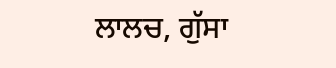ਲਾਲਚ, ਗੁੱਸਾ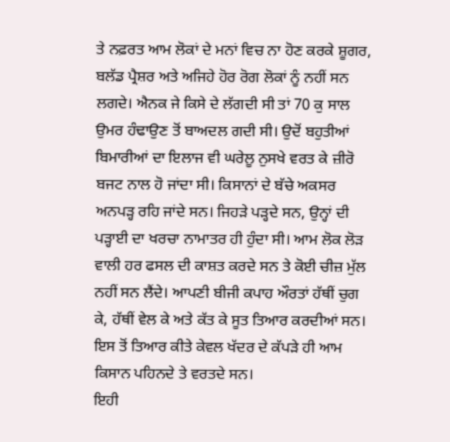ਤੇ ਨਫ਼ਰਤ ਆਮ ਲੋਕਾਂ ਦੇ ਮਨਾਂ ਵਿਚ ਨਾ ਹੋਣ ਕਰਕੇ ਸ਼ੂਗਰ, ਬਲੱਡ ਪ੍ਰੈਸ਼ਰ ਅਤੇ ਅਜਿਹੇ ਹੋਰ ਰੋਗ ਲੋਕਾਂ ਨੂੰ ਨਹੀਂ ਸਨ ਲਗਦੇ। ਐਨਕ ਜੇ ਕਿਸੇ ਦੇ ਲੱਗਦੀ ਸੀ ਤਾਂ 70 ਕੁ ਸਾਲ ਉਮਰ ਹੰਢਾਉਣ ਤੋਂ ਬਾਅਦਲ ਗਦੀ ਸੀ। ਉਦੋਂ ਬਹੁਤੀਆਂ ਬਿਮਾਰੀਆਂ ਦਾ ਇਲਾਜ ਵੀ ਘਰੇਲੂ ਨੁਸਖੇ ਵਰਤ ਕੇ ਜ਼ੀਰੋ ਬਜਟ ਨਾਲ ਹੋ ਜਾਂਦਾ ਸੀ। ਕਿਸਾਨਾਂ ਦੇ ਬੱਚੇ ਅਕਸਰ ਅਨਪੜ੍ਹ ਰਹਿ ਜਾਂਦੇ ਸਨ। ਜਿਹੜੇ ਪੜ੍ਹਦੇ ਸਨ, ਉਨ੍ਹਾਂ ਦੀ ਪੜ੍ਹਾਈ ਦਾ ਖਰਚਾ ਨਾਮਾਤਰ ਹੀ ਹੁੰਦਾ ਸੀ। ਆਮ ਲੋਕ ਲੋੜ ਵਾਲੀ ਹਰ ਫਸਲ ਦੀ ਕਾਸ਼ਤ ਕਰਦੇ ਸਨ ਤੇ ਕੋਈ ਚੀਜ਼ ਮੁੱਲ ਨਹੀਂ ਸਨ ਲੈਂਦੇ। ਆਪਣੀ ਬੀਜੀ ਕਪਾਹ ਔਰਤਾਂ ਹੱਥੀਂ ਚੁਗ ਕੇ, ਹੱਥੀਂ ਵੇਲ ਕੇ ਅਤੇ ਕੱਤ ਕੇ ਸੂਤ ਤਿਆਰ ਕਰਦੀਆਂ ਸਨ। ਇਸ ਤੋਂ ਤਿਆਰ ਕੀਤੇ ਕੇਵਲ ਖੱਦਰ ਦੇ ਕੱਪੜੇ ਹੀ ਆਮ ਕਿਸਾਨ ਪਹਿਨਦੇ ਤੇ ਵਰਤਦੇ ਸਨ।
ਇਹੀ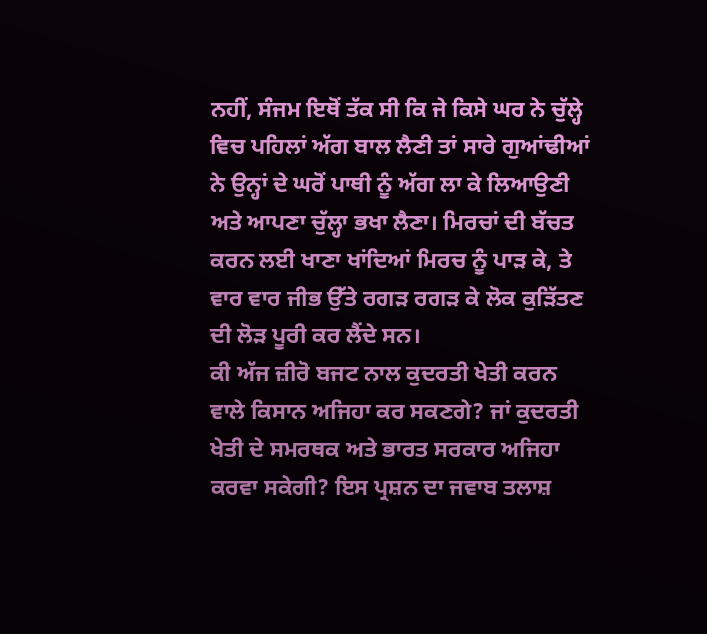ਨਹੀਂ, ਸੰਜਮ ਇਥੋਂ ਤੱਕ ਸੀ ਕਿ ਜੇ ਕਿਸੇ ਘਰ ਨੇ ਚੁੱਲ੍ਹੇ ਵਿਚ ਪਹਿਲਾਂ ਅੱਗ ਬਾਲ ਲੈਣੀ ਤਾਂ ਸਾਰੇ ਗੁਆਂਢੀਆਂ ਨੇ ਉਨ੍ਹਾਂ ਦੇ ਘਰੋਂ ਪਾਥੀ ਨੂੰ ਅੱਗ ਲਾ ਕੇ ਲਿਆਉਣੀ ਅਤੇ ਆਪਣਾ ਚੁੱਲ੍ਹਾ ਭਖਾ ਲੈਣਾ। ਮਿਰਚਾਂ ਦੀ ਬੱਚਤ ਕਰਨ ਲਈ ਖਾਣਾ ਖਾਂਦਿਆਂ ਮਿਰਚ ਨੂੰ ਪਾੜ ਕੇ, ਤੇ ਵਾਰ ਵਾਰ ਜੀਭ ਉੱਤੇ ਰਗੜ ਰਗੜ ਕੇ ਲੋਕ ਕੁੜਿੱਤਣ ਦੀ ਲੋੜ ਪੂਰੀ ਕਰ ਲੈਂਦੇ ਸਨ।
ਕੀ ਅੱਜ ਜ਼ੀਰੋ ਬਜਟ ਨਾਲ ਕੁਦਰਤੀ ਖੇਤੀ ਕਰਨ ਵਾਲੇ ਕਿਸਾਨ ਅਜਿਹਾ ਕਰ ਸਕਣਗੇ? ਜਾਂ ਕੁਦਰਤੀ ਖੇਤੀ ਦੇ ਸਮਰਥਕ ਅਤੇ ਭਾਰਤ ਸਰਕਾਰ ਅਜਿਹਾ ਕਰਵਾ ਸਕੇਗੀ? ਇਸ ਪ੍ਰਸ਼ਨ ਦਾ ਜਵਾਬ ਤਲਾਸ਼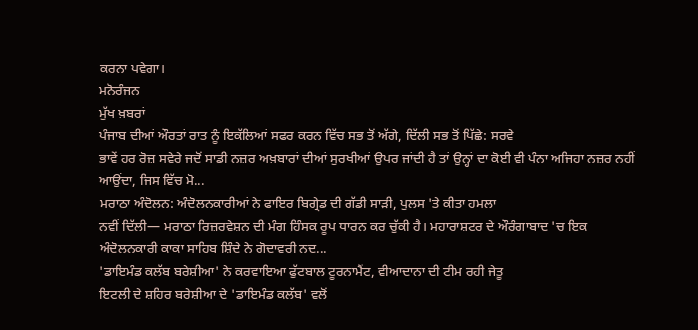ਕਰਨਾ ਪਵੇਗਾ।
ਮਨੋਰੰਜਨ
ਮੁੱਖ ਖ਼ਬਰਾਂ
ਪੰਜਾਬ ਦੀਆਂ ਔਰਤਾਂ ਰਾਤ ਨੂੰ ਇਕੱਲਿਆਂ ਸਫਰ ਕਰਨ ਵਿੱਚ ਸਭ ਤੋਂ ਅੱਗੇ, ਦਿੱਲੀ ਸਭ ਤੋਂ ਪਿੱਛੇ: ਸਰਵੇ
ਭਾਵੇਂ ਹਰ ਰੋਜ਼ ਸਵੇਰੇ ਜਦੋਂ ਸਾਡੀ ਨਜ਼ਰ ਅਖ਼ਬਾਰਾਂ ਦੀਆਂ ਸੁਰਖੀਆਂ ਉਪਰ ਜਾਂਦੀ ਹੈ ਤਾਂ ਉਨ੍ਹਾਂ ਦਾ ਕੋਈ ਵੀ ਪੰਨਾ ਅਜਿਹਾ ਨਜ਼ਰ ਨਹੀਂ ਆਉਂਦਾ, ਜਿਸ ਵਿੱਚ ਮੋ...
ਮਰਾਠਾ ਅੰਦੋਲਨ: ਅੰਦੋਲਨਕਾਰੀਆਂ ਨੇ ਫਾਇਰ ਬਿਗ੍ਰੇਡ ਦੀ ਗੱਡੀ ਸਾੜੀ, ਪੁਲਸ 'ਤੇ ਕੀਤਾ ਹਮਲਾ
ਨਵੀਂ ਦਿੱਲੀ— ਮਰਾਠਾ ਰਿਜ਼ਰਵੇਸ਼ਨ ਦੀ ਮੰਗ ਹਿੰਸਕ ਰੂਪ ਧਾਰਨ ਕਰ ਚੁੱਕੀ ਹੈ। ਮਹਾਰਾਸ਼ਟਰ ਦੇ ਔਰੰਗਾਬਾਦ 'ਚ ਇਕ ਅੰਦੋਲਨਕਾਰੀ ਕਾਕਾ ਸਾਹਿਬ ਸ਼ਿੰਦੇ ਨੇ ਗੋਦਾਵਰੀ ਨਦ...
'ਡਾਇਮੰਡ ਕਲੱਬ ਬਰੇਸ਼ੀਆ' ਨੇ ਕਰਵਾਇਆ ਫੁੱਟਬਾਲ ਟੂਰਨਾਮੈਂਟ, ਵੀਆਦਾਨਾ ਦੀ ਟੀਮ ਰਹੀ ਜੇਤੂ
ਇਟਲੀ ਦੇ ਸ਼ਹਿਰ ਬਰੇਸ਼ੀਆ ਦੇ 'ਡਾਇਮੰਡ ਕਲੱਬ' ਵਲੋਂ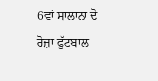6ਵਾਂ ਸਾਲਾਨਾ ਦੋ ਰੋਜ਼ਾ ਫੁੱਟਬਾਲ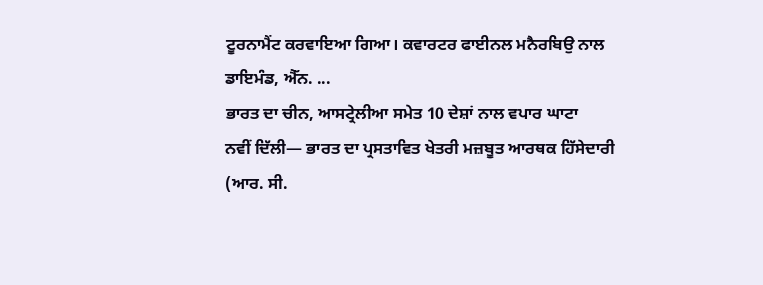ਟੂਰਨਾਮੈਂਟ ਕਰਵਾਇਆ ਗਿਆ। ਕਵਾਰਟਰ ਫਾਈਨਲ ਮਨੈਰਬਿਉ ਨਾਲ ਡਾਇਮੰਡ, ਐੱਨ. ...
ਭਾਰਤ ਦਾ ਚੀਨ, ਆਸਟ੍ਰੇਲੀਆ ਸਮੇਤ 10 ਦੇਸ਼ਾਂ ਨਾਲ ਵਪਾਰ ਘਾਟਾ
ਨਵੀਂ ਦਿੱਲੀ— ਭਾਰਤ ਦਾ ਪ੍ਰਸਤਾਵਿਤ ਖੇਤਰੀ ਮਜ਼ਬੂਤ ਆਰਥਕ ਹਿੱਸੇਦਾਰੀ (ਆਰ. ਸੀ.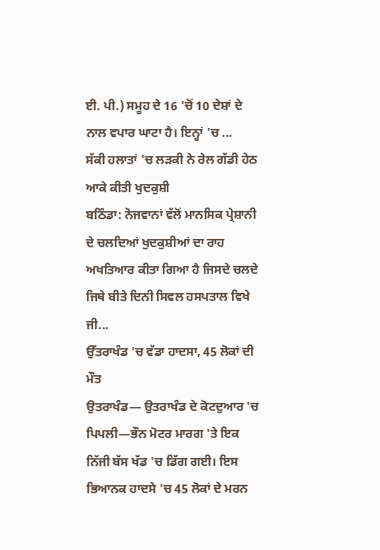ਈ. ਪੀ.) ਸਮੂਹ ਦੇ 16 'ਚੋਂ 10 ਦੇਸ਼ਾਂ ਦੇ ਨਾਲ ਵਪਾਰ ਘਾਟਾ ਹੈ। ਇਨ੍ਹਾਂ 'ਚ ...
ਸੱਕੀ ਹਲਾਤਾਂ 'ਚ ਲੜਕੀ ਨੇ ਰੇਲ ਗੱਡੀ ਹੇਠ ਆਕੇ ਕੀਤੀ ਖੁਦਕੁਸ਼ੀ
ਬਠਿੰਡਾ: ਨੋਜਵਾਨਾਂ ਵੱਲੋਂ ਮਾਨਸਿਕ ਪ੍ਰੇਸ਼ਾਨੀ ਦੇ ਚਲਦਿਆਂ ਖੁਦਕੁਸ਼ੀਆਂ ਦਾ ਰਾਹ ਅਖਤਿਆਰ ਕੀਤਾ ਗਿਆ ਹੈ ਜਿਸਦੇ ਚਲਦੇ ਜਿਥੇ ਬੀਤੇ ਦਿਨੀ ਸਿਵਲ ਹਸਪਤਾਲ ਵਿਖੇ ਜੀ...
ਉੱਤਰਾਖੰਡ 'ਚ ਵੱਡਾ ਹਾਦਸਾ, 45 ਲੋਕਾਂ ਦੀ ਮੌਤ
ਉਤਰਾਖੰਡ— ਉਤਰਾਖੰਡ ਦੇ ਕੋਟਦੁਆਰ 'ਚ ਪਿਪਲੀ—ਭੌਨ ਮੋਟਰ ਮਾਰਗ 'ਤੇ ਇਕ ਨਿੱਜੀ ਬੱਸ ਖੱਡ 'ਚ ਡਿੱਗ ਗਈ। ਇਸ ਭਿਆਨਕ ਹਾਦਸੇ 'ਚ 45 ਲੋਕਾਂ ਦੇ ਮਰਨ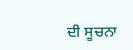ਦੀ ਸੂਚਨਾ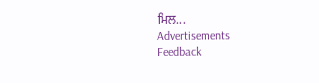ਮਿਲ...
Advertisements
Feedback